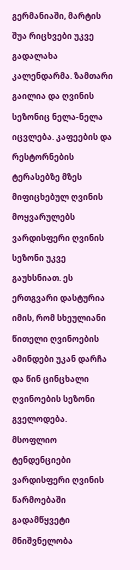გერმანიაში, მარტის შუა რიცხვები უკვე გადალახა კალენდარმა. ზამთარი გაილია და ღვინის სეზონიც ნელა-ნელა იცვლება. კაფეების და რესტორნების ტერასებზე მზეს მიფიცხებულ ღვინის მოყვარულებს ვარდისფერი ღვინის სეზონი უკვე გაუხსნიათ. ეს ერთგვარი დასტურია იმის, რომ სხეულიანი წითელი ღვინოების ამინდები უკან დარჩა და წინ ცინცხალი ღვინოების სეზონი გველოდება.
მსოფლიო ტენდენციები
ვარდისფერი ღვინის წარმოებაში გადამწყვეტი მნიშვნელობა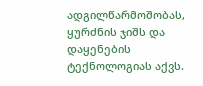ადგილწარმოშობას, ყურძნის ჯიშს და დაყენების ტექნოლოგიას აქვს.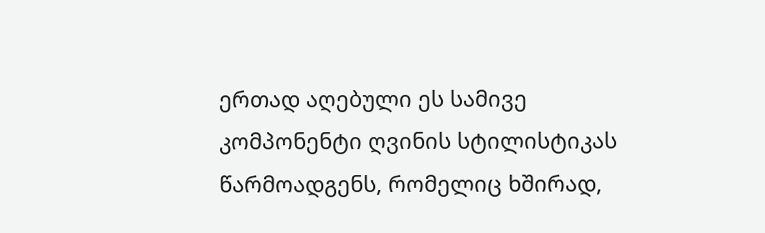ერთად აღებული ეს სამივე კომპონენტი ღვინის სტილისტიკას წარმოადგენს, რომელიც ხშირად,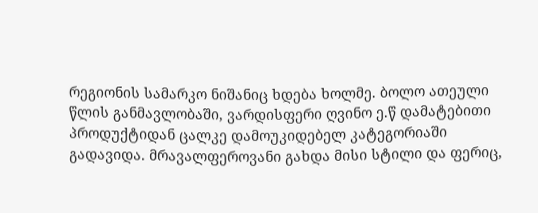რეგიონის სამარკო ნიშანიც ხდება ხოლმე. ბოლო ათეული წლის განმავლობაში, ვარდისფერი ღვინო ე.წ დამატებითი პროდუქტიდან ცალკე დამოუკიდებელ კატეგორიაში გადავიდა. მრავალფეროვანი გახდა მისი სტილი და ფერიც,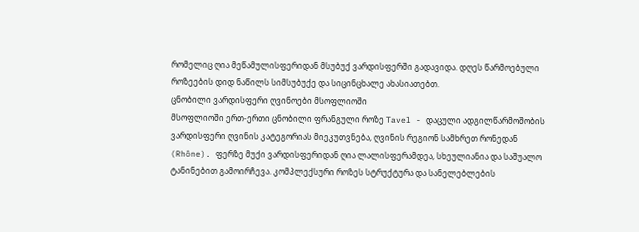რომელიც ღია მეწამულისფერიდან მსუბუქ ვარდისფერში გადავიდა. დღეს წარმოებული როზეების დიდ ნაწილს სიმსუბუქე და სიცინცხალე ახასიათებთ.
ცნობილი ვარდისფერი ღვინოები მსოფლიოში
მსოფლიოში ერთ-ერთი ცნობილი ფრანგული როზე Tavel - დაცული ადგილწარმოშობის ვარდისფერი ღვინის კატეგორიას მიეკუთვნება, ღვინის რეგიონ სამხრეთ რონედან (Rhône). ფერზე მუქი ვარდისფერიდან ღია ლალისფერამდეა, სხეულიანია და საშუალო ტანინებით გამოირჩევა. კომპლექსური როზეს სტრუქტურა და სანელებლების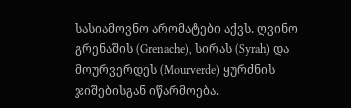სასიამოვნო არომატები აქვს. ღვინო გრენაშის (Grenache), სირას (Syrah) და მოურვერდეს (Mourverde) ყურძნის ჯიშებისგან იწარმოება.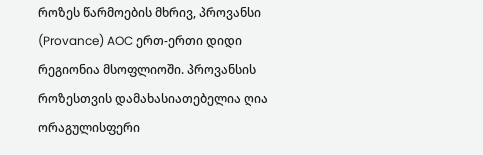როზეს წარმოების მხრივ, პროვანსი (Provance) AOC ერთ-ერთი დიდი რეგიონია მსოფლიოში. პროვანსის როზესთვის დამახასიათებელია ღია ორაგულისფერი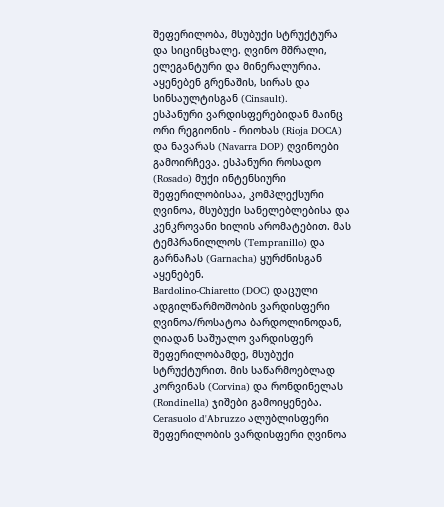შეფერილობა, მსუბუქი სტრუქტურა და სიცინცხალე. ღვინო მშრალი, ელეგანტური და მინერალურია. აყენებენ გრენაშის, სირას და სინსაულტისგან (Cinsault).
ესპანური ვარდისფერებიდან მაინც ორი რეგიონის - რიოხას (Rioja DOCA) და ნავარას (Navarra DOP) ღვინოები გამოირჩევა. ესპანური როსადო (Rosado) მუქი ინტენსიური შეფერილობისაა, კომპლექსური ღვინოა, მსუბუქი სანელებლებისა და კენკროვანი ხილის არომატებით. მას ტემპრანილლოს (Tempranillo) და გარნაჩას (Garnacha) ყურძნისგან აყენებენ.
Bardolino-Chiaretto (DOC) დაცული ადგილწარმოშობის ვარდისფერი ღვინოა/როსატოა ბარდოლინოდან, ღიადან საშუალო ვარდისფერ შეფერილობამდე, მსუბუქი სტრუქტურით. მის საწარმოებლად კორვინას (Corvina) და რონდინელას (Rondinella) ჯიშები გამოიყენება.
Cerasuolo d'Abruzzo ალუბლისფერი შეფერილობის ვარდისფერი ღვინოა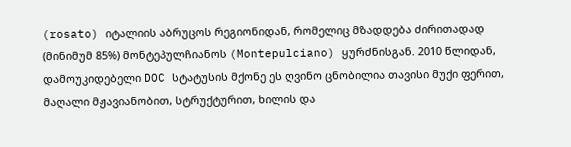(rosato) იტალიის აბრუცოს რეგიონიდან, რომელიც მზადდება ძირითადად (მინიმუმ 85%) მონტეპულჩიანოს (Montepulciano) ყურძნისგან. 2010 წლიდან, დამოუკიდებელი DOC სტატუსის მქონე ეს ღვინო ცნობილია თავისი მუქი ფერით, მაღალი მჟავიანობით, სტრუქტურით, ხილის და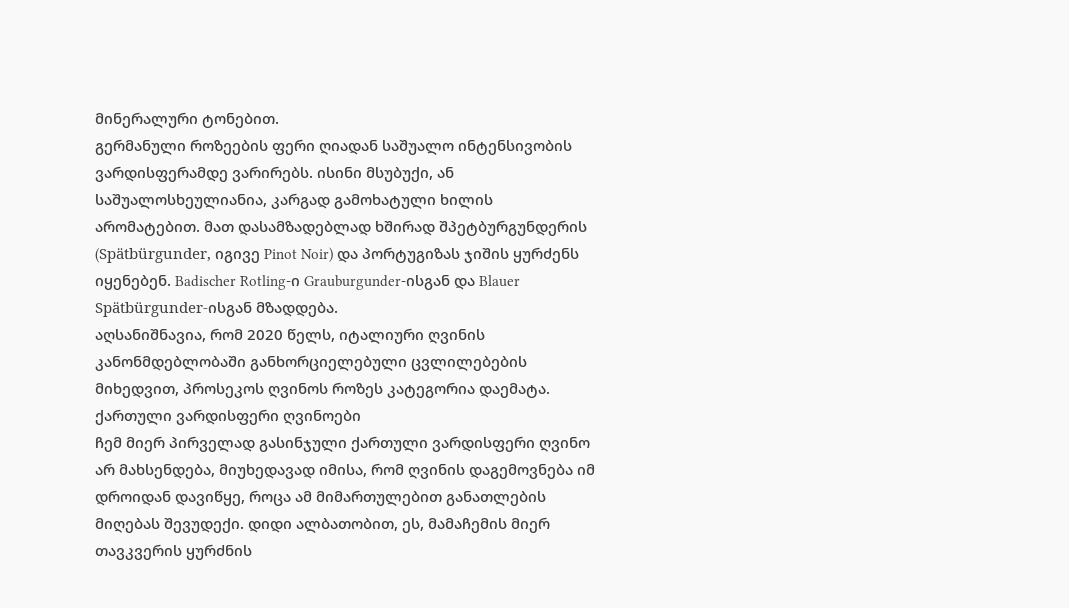მინერალური ტონებით.
გერმანული როზეების ფერი ღიადან საშუალო ინტენსივობის ვარდისფერამდე ვარირებს. ისინი მსუბუქი, ან საშუალოსხეულიანია, კარგად გამოხატული ხილის არომატებით. მათ დასამზადებლად ხშირად შპეტბურგუნდერის (Spätbürgunder, იგივე Pinot Noir) და პორტუგიზას ჯიშის ყურძენს იყენებენ. Badischer Rotling-ი Grauburgunder-ისგან და Blauer Spätbürgunder-ისგან მზადდება.
აღსანიშნავია, რომ 2020 წელს, იტალიური ღვინის კანონმდებლობაში განხორციელებული ცვლილებების მიხედვით, პროსეკოს ღვინოს როზეს კატეგორია დაემატა.
ქართული ვარდისფერი ღვინოები
ჩემ მიერ პირველად გასინჯული ქართული ვარდისფერი ღვინო არ მახსენდება, მიუხედავად იმისა, რომ ღვინის დაგემოვნება იმ დროიდან დავიწყე, როცა ამ მიმართულებით განათლების მიღებას შევუდექი. დიდი ალბათობით, ეს, მამაჩემის მიერ თავკვერის ყურძნის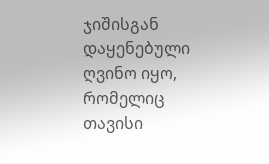ჯიშისგან დაყენებული ღვინო იყო, რომელიც თავისი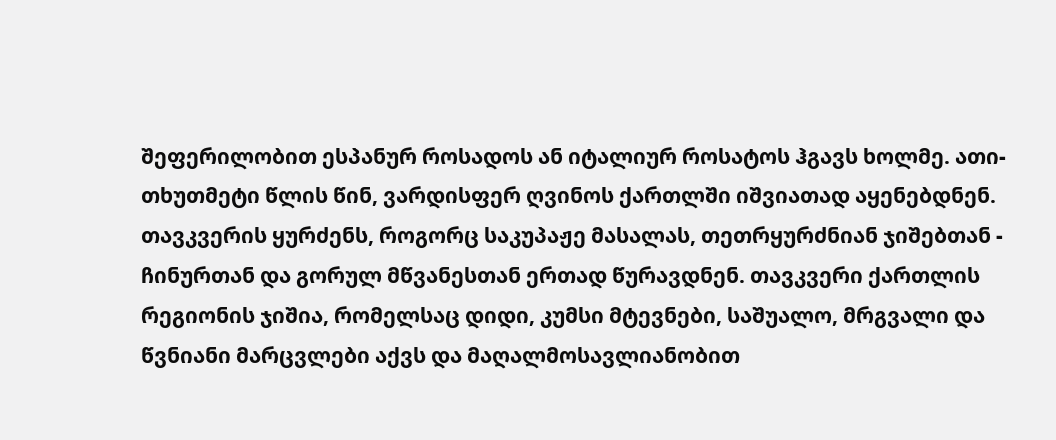შეფერილობით ესპანურ როსადოს ან იტალიურ როსატოს ჰგავს ხოლმე. ათი-თხუთმეტი წლის წინ, ვარდისფერ ღვინოს ქართლში იშვიათად აყენებდნენ. თავკვერის ყურძენს, როგორც საკუპაჟე მასალას, თეთრყურძნიან ჯიშებთან - ჩინურთან და გორულ მწვანესთან ერთად წურავდნენ. თავკვერი ქართლის რეგიონის ჯიშია, რომელსაც დიდი, კუმსი მტევნები, საშუალო, მრგვალი და წვნიანი მარცვლები აქვს და მაღალმოსავლიანობით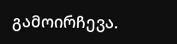გამოირჩევა.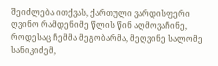შეიძლება ითქვას, ქართული ვარდისფერი ღვინო რამდენიმე წლის წინ აღმოვაჩინე, როდესაც ჩემმა მეგობარმა, მეღვინე სალომე სანიკიძემ,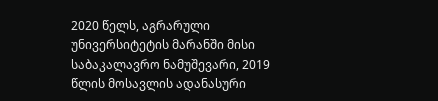2020 წელს, აგრარული უნივერსიტეტის მარანში მისი საბაკალავრო ნამუშევარი, 2019 წლის მოსავლის ადანასური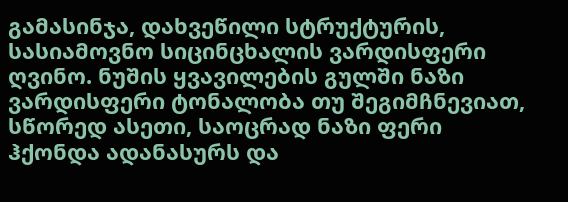გამასინჯა, დახვეწილი სტრუქტურის, სასიამოვნო სიცინცხალის ვარდისფერი ღვინო. ნუშის ყვავილების გულში ნაზი ვარდისფერი ტონალობა თუ შეგიმჩნევიათ, სწორედ ასეთი, საოცრად ნაზი ფერი ჰქონდა ადანასურს და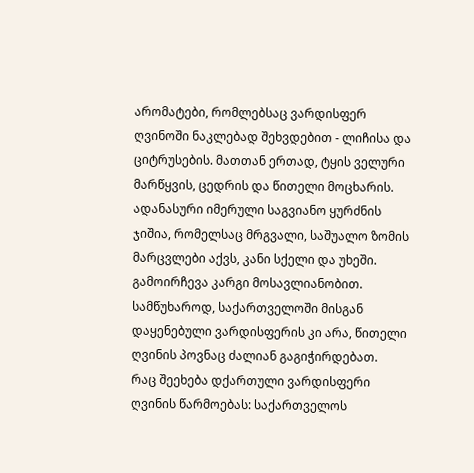არომატები, რომლებსაც ვარდისფერ ღვინოში ნაკლებად შეხვდებით - ლიჩისა და ციტრუსების. მათთან ერთად, ტყის ველური მარწყვის, ცედრის და წითელი მოცხარის.
ადანასური იმერული საგვიანო ყურძნის ჯიშია, რომელსაც მრგვალი, საშუალო ზომის მარცვლები აქვს, კანი სქელი და უხეში. გამოირჩევა კარგი მოსავლიანობით. სამწუხაროდ, საქართველოში მისგან დაყენებული ვარდისფერის კი არა, წითელი ღვინის პოვნაც ძალიან გაგიჭირდებათ.
რაც შეეხება დქართული ვარდისფერი ღვინის წარმოებას: საქართველოს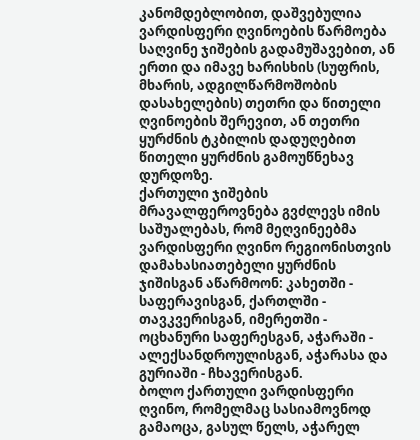კანომდებლობით, დაშვებულია ვარდისფერი ღვინოების წარმოება საღვინე ჯიშების გადამუშავებით, ან ერთი და იმავე ხარისხის (სუფრის, მხარის, ადგილწარმოშობის დასახელების) თეთრი და წითელი ღვინოების შერევით, ან თეთრი ყურძნის ტკბილის დადუღებით წითელი ყურძნის გამოუწნეხავ დურდოზე.
ქართული ჯიშების მრავალფეროვნება გვძლევს იმის საშუალებას, რომ მეღვინეებმა ვარდისფერი ღვინო რეგიონისთვის დამახასიათებელი ყურძნის ჯიშისგან აწარმოონ: კახეთში - საფერავისგან, ქართლში - თავკვერისგან, იმერეთში - ოცხანური საფერესგან, აჭარაში - ალექსანდროულისგან, აჭარასა და გურიაში - ჩხავერისგან.
ბოლო ქართული ვარდისფერი ღვინო, რომელმაც სასიამოვნოდ გამაოცა, გასულ წელს, აჭარელ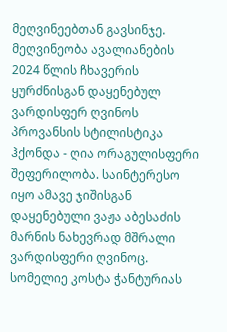მეღვინეებთან გავსინჯე. მეღვინეობა ავალიანების 2024 წლის ჩხავერის ყურძნისგან დაყენებულ ვარდისფერ ღვინოს პროვანსის სტილისტიკა ჰქონდა - ღია ორაგულისფერი შეფერილობა. საინტერესო იყო ამავე ჯიშისგან დაყენებული ვაჟა აბესაძის მარნის ნახევრად მშრალი ვარდისფერი ღვინოც.
სომელიე კოსტა ჭანტურიას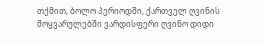თქმით, ბოლო პერიოდში, ქართველ ღვინის მოყვარულებში ვარდისფერი ღვინო დიდი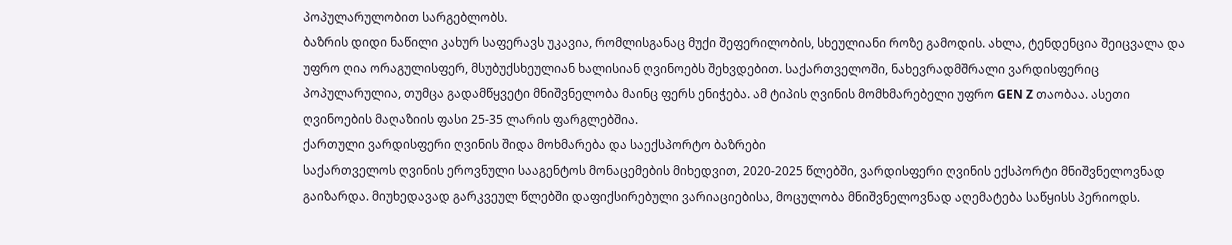პოპულარულობით სარგებლობს.
ბაზრის დიდი ნაწილი კახურ საფერავს უკავია, რომლისგანაც მუქი შეფერილობის, სხეულიანი როზე გამოდის. ახლა, ტენდენცია შეიცვალა და უფრო ღია ორაგულისფერ, მსუბუქსხეულიან ხალისიან ღვინოებს შეხვდებით. საქართველოში, ნახევრადმშრალი ვარდისფერიც პოპულარულია, თუმცა გადამწყვეტი მნიშვნელობა მაინც ფერს ენიჭება. ამ ტიპის ღვინის მომხმარებელი უფრო GEN Z თაობაა. ასეთი ღვინოების მაღაზიის ფასი 25-35 ლარის ფარგლებშია.
ქართული ვარდისფერი ღვინის შიდა მოხმარება და საექსპორტო ბაზრები
საქართველოს ღვინის ეროვნული სააგენტოს მონაცემების მიხედვით, 2020-2025 წლებში, ვარდისფერი ღვინის ექსპორტი მნიშვნელოვნად გაიზარდა. მიუხედავად გარკვეულ წლებში დაფიქსირებული ვარიაციებისა, მოცულობა მნიშვნელოვნად აღემატება საწყისს პერიოდს.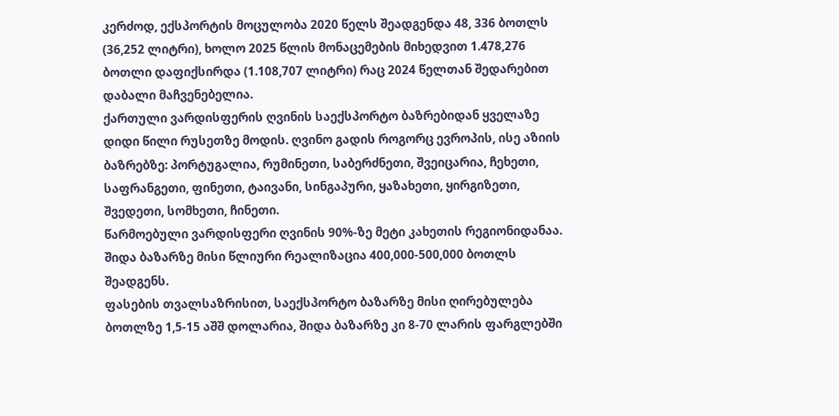კერძოდ, ექსპორტის მოცულობა 2020 წელს შეადგენდა 48, 336 ბოთლს (36,252 ლიტრი), ხოლო 2025 წლის მონაცემების მიხედვით 1.478,276 ბოთლი დაფიქსირდა (1.108,707 ლიტრი) რაც 2024 წელთან შედარებით დაბალი მაჩვენებელია.
ქართული ვარდისფერის ღვინის საექსპორტო ბაზრებიდან ყველაზე დიდი წილი რუსეთზე მოდის. ღვინო გადის როგორც ევროპის, ისე აზიის ბაზრებზე: პორტუგალია, რუმინეთი, საბერძნეთი, შვეიცარია, ჩეხეთი, საფრანგეთი, ფინეთი, ტაივანი, სინგაპური, ყაზახეთი, ყირგიზეთი, შვედეთი, სომხეთი, ჩინეთი.
წარმოებული ვარდისფერი ღვინის 90%-ზე მეტი კახეთის რეგიონიდანაა.
შიდა ბაზარზე მისი წლიური რეალიზაცია 400,000-500,000 ბოთლს შეადგენს.
ფასების თვალსაზრისით, საექსპორტო ბაზარზე მისი ღირებულება ბოთლზე 1,5-15 აშშ დოლარია, შიდა ბაზარზე კი 8-70 ლარის ფარგლებში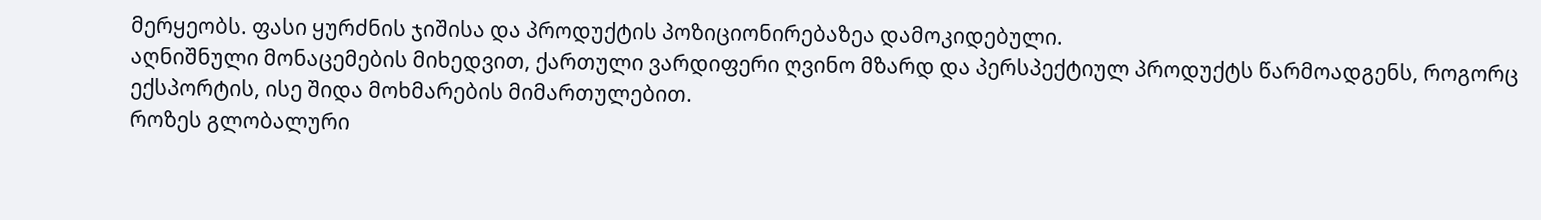მერყეობს. ფასი ყურძნის ჯიშისა და პროდუქტის პოზიციონირებაზეა დამოკიდებული.
აღნიშნული მონაცემების მიხედვით, ქართული ვარდიფერი ღვინო მზარდ და პერსპექტიულ პროდუქტს წარმოადგენს, როგორც ექსპორტის, ისე შიდა მოხმარების მიმართულებით.
როზეს გლობალური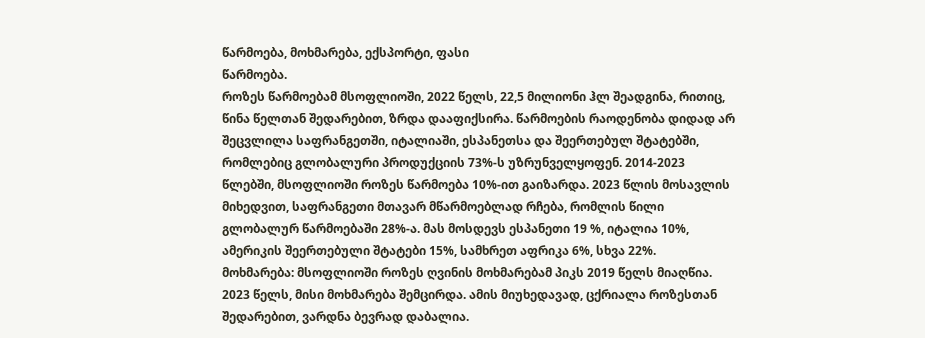წარმოება, მოხმარება, ექსპორტი, ფასი
წარმოება.
როზეს წარმოებამ მსოფლიოში, 2022 წელს, 22,5 მილიონი ჰლ შეადგინა, რითიც, წინა წელთან შედარებით, ზრდა დააფიქსირა. წარმოების რაოდენობა დიდად არ შეცვლილა საფრანგეთში, იტალიაში, ესპანეთსა და შეერთებულ შტატებში, რომლებიც გლობალური პროდუქციის 73%-ს უზრუნველყოფენ. 2014-2023 წლებში, მსოფლიოში როზეს წარმოება 10%-ით გაიზარდა. 2023 წლის მოსავლის მიხედვით, საფრანგეთი მთავარ მწარმოებლად რჩება, რომლის წილი გლობალურ წარმოებაში 28%-ა. მას მოსდევს ესპანეთი 19 %, იტალია 10%, ამერიკის შეერთებული შტატები 15%, სამხრეთ აფრიკა 6%, სხვა 22%.
მოხმარება: მსოფლიოში როზეს ღვინის მოხმარებამ პიკს 2019 წელს მიაღწია. 2023 წელს, მისი მოხმარება შემცირდა. ამის მიუხედავად, ცქრიალა როზესთან შედარებით, ვარდნა ბევრად დაბალია.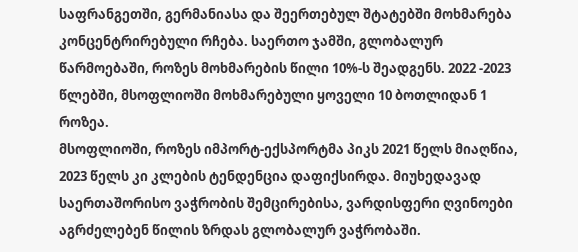საფრანგეთში, გერმანიასა და შეერთებულ შტატებში მოხმარება კონცენტრირებული რჩება. საერთო ჯამში, გლობალურ წარმოებაში, როზეს მოხმარების წილი 10%-ს შეადგენს. 2022 -2023 წლებში, მსოფლიოში მოხმარებული ყოველი 10 ბოთლიდან 1 როზეა.
მსოფლიოში, როზეს იმპორტ-ექსპორტმა პიკს 2021 წელს მიაღწია, 2023 წელს კი კლების ტენდენცია დაფიქსირდა. მიუხედავად საერთაშორისო ვაჭრობის შემცირებისა, ვარდისფერი ღვინოები აგრძელებენ წილის ზრდას გლობალურ ვაჭრობაში.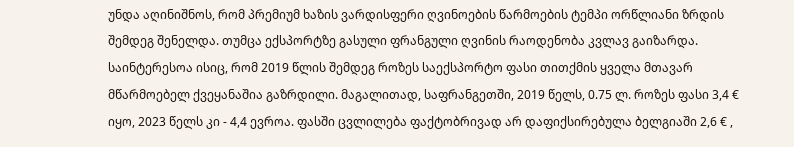უნდა აღინიშნოს, რომ პრემიუმ ხაზის ვარდისფერი ღვინოების წარმოების ტემპი ორწლიანი ზრდის შემდეგ შენელდა. თუმცა ექსპორტზე გასული ფრანგული ღვინის რაოდენობა კვლავ გაიზარდა.
საინტერესოა ისიც, რომ 2019 წლის შემდეგ როზეს საექსპორტო ფასი თითქმის ყველა მთავარ მწარმოებელ ქვეყანაშია გაზრდილი. მაგალითად, საფრანგეთში, 2019 წელს, 0.75 ლ. როზეს ფასი 3,4 € იყო, 2023 წელს კი - 4,4 ევროა. ფასში ცვლილება ფაქტობრივად არ დაფიქსირებულა ბელგიაში 2,6 € ,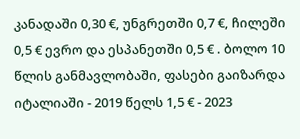კანადაში 0,30 €, უნგრეთში 0,7 €, ჩილეში 0,5 € ევრო და ესპანეთში 0,5 € . ბოლო 10 წლის განმავლობაში, ფასები გაიზარდა იტალიაში - 2019 წელს 1,5 € - 2023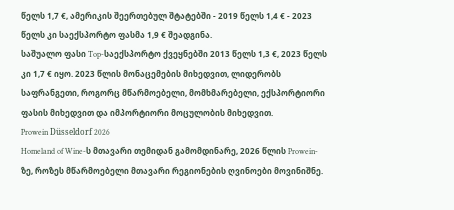წელს 1,7 €, ამერიკის შეერთებულ შტატებში - 2019 წელს 1,4 € - 2023 წელს კი საექსპორტო ფასმა 1,9 € შეადგინა.
საშუალო ფასი Top-საექსპორტო ქვეყნებში 2013 წელს 1,3 €, 2023 წელს კი 1,7 € იყო. 2023 წლის მონაცემების მიხედვით, ლიდერობს საფრანგეთი, როგორც მწარმოებელი, მომხმარებელი, ექსპორტიორი ფასის მიხედვით და იმპორტიორი მოცულობის მიხედვით.
Prowein Düsseldorf 2026
Homeland of Wine-ს მთავარი თემიდან გამომდინარე, 2026 წლის Prowein-ზე, როზეს მწარმოებელი მთავარი რეგიონების ღვინოები მოვინიშნე.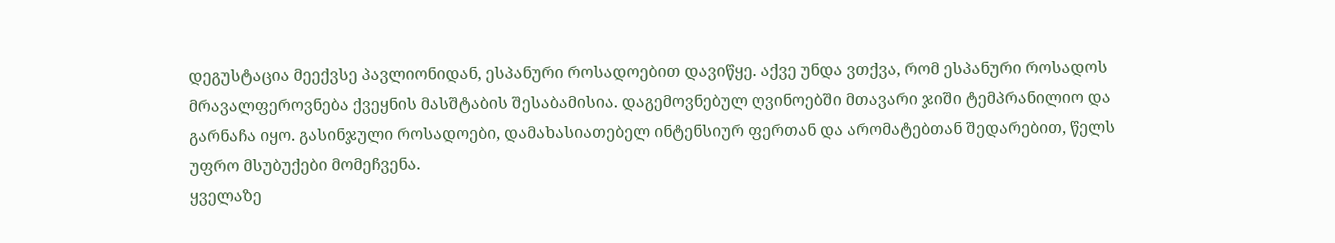დეგუსტაცია მეექვსე პავლიონიდან, ესპანური როსადოებით დავიწყე. აქვე უნდა ვთქვა, რომ ესპანური როსადოს მრავალფეროვნება ქვეყნის მასშტაბის შესაბამისია. დაგემოვნებულ ღვინოებში მთავარი ჯიში ტემპრანილიო და გარნაჩა იყო. გასინჯული როსადოები, დამახასიათებელ ინტენსიურ ფერთან და არომატებთან შედარებით, წელს უფრო მსუბუქები მომეჩვენა.
ყველაზე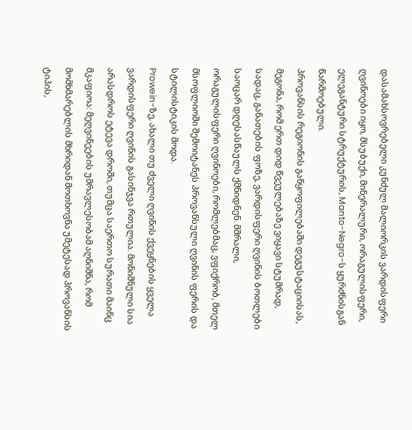დასამახსოვრებელი კუნძულ მალიორკის ვარდისფერი ღვინოები იყო, მსუბუქი, მინერალური, ორაგულისფერი, ელეგანტური სტრუქტურის, Manto-Negro-ს ყურძნისგან წარმოებული.
პროვანსის რეგიონის განყოფილებაში დეგუსტაციისას, მეგონა, რომ ერთ დიდ წვეულებაზე ვიყავი სტუმრად, სადაც, განათების ფოზე, ვარდისფერი ღვინის ბოთლები საოცარ დღესასწაულს ქმნიდნენ. მშრალი, ორაგულისფერი ღვინოები, რომლებმაც, ვფიქრობ, მთელ მსოფლიოში შემოიტანეს პროვანსული ღვინის ფერის და სტილისტიკის მოდა.
Prowein-ზე, ახალი თუ ძველი ღვინის ქვეყნების ყველა ვარდისფერი ღვინის გასინჯვა რთულია. მონიშნული სია არასდროს ეტევა დროში, თუმცა საერთო სურათი მაინც მკაფიოა: მეღვინეების უმრავლესობამ აღნიშნა, რომ მომხმარებლის მხრიდან მოთხოვნა უმეტესად პროვანსის ტიპის,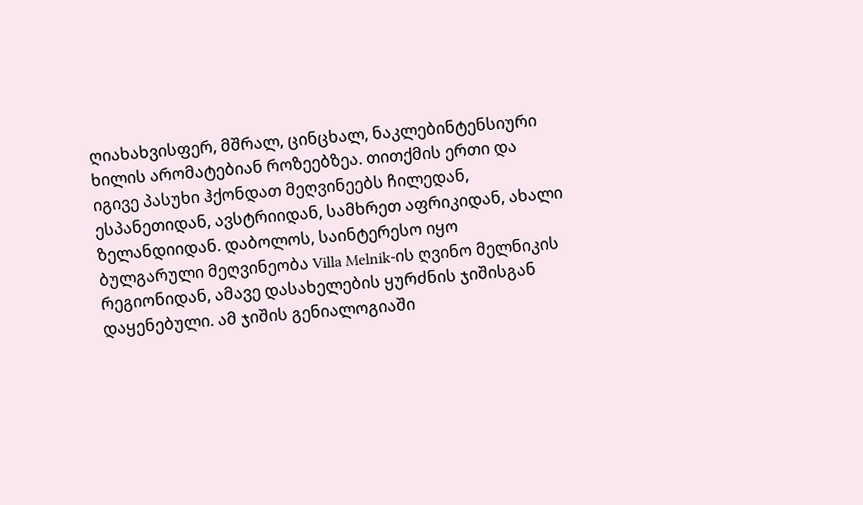ღიახახვისფერ, მშრალ, ცინცხალ, ნაკლებინტენსიური ხილის არომატებიან როზეებზეა. თითქმის ერთი და იგივე პასუხი ჰქონდათ მეღვინეებს ჩილედან, ესპანეთიდან, ავსტრიიდან, სამხრეთ აფრიკიდან, ახალი ზელანდიიდან. დაბოლოს, საინტერესო იყო ბულგარული მეღვინეობა Villa Melnik-ის ღვინო მელნიკის რეგიონიდან, ამავე დასახელების ყურძნის ჯიშისგან დაყენებული. ამ ჯიშის გენიალოგიაში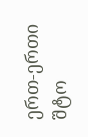ერთ-ერთი შტო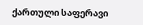ქართული საფერავი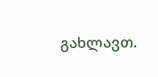გახლავთ.